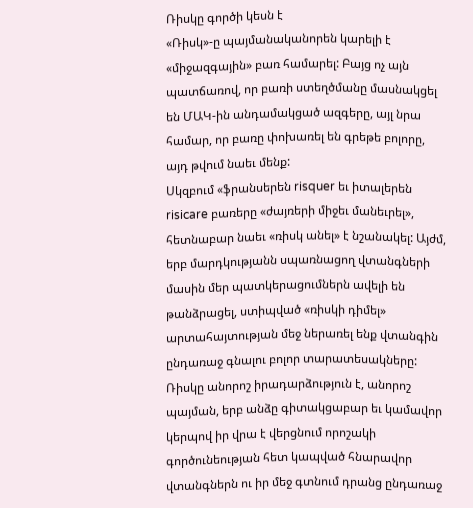Ռիսկը գործի կեսն է
«Ռիսկ»-ը պայմանականորեն կարելի է «միջազգային» բառ համարել: Բայց ոչ այն պատճառով, որ բառի ստեղծմանը մասնակցել են ՄԱԿ-ին անդամակցած ազգերը, այլ նրա համար, որ բառը փոխառել են գրեթե բոլորը, այդ թվում նաեւ մենք:
Սկզբում «ֆրանսերեն risquer եւ իտալերեն risicare բառերը «ժայռերի միջեւ մանեւրել», հետնաբար նաեւ «ռիսկ անել» է նշանակել: Այժմ, երբ մարդկությանն սպառնացող վտանգների մասին մեր պատկերացումներն ավելի են թանձրացել, ստիպված «ռիսկի դիմել» արտահայտության մեջ ներառել ենք վտանգին ընդառաջ գնալու բոլոր տարատեսակները:
Ռիսկը անորոշ իրադարձություն է, անորոշ պայման, երբ անձը գիտակցաբար եւ կամավոր կերպով իր վրա է վերցնում որոշակի գործունեության հետ կապված հնարավոր վտանգներն ու իր մեջ գտնում դրանց ընդառաջ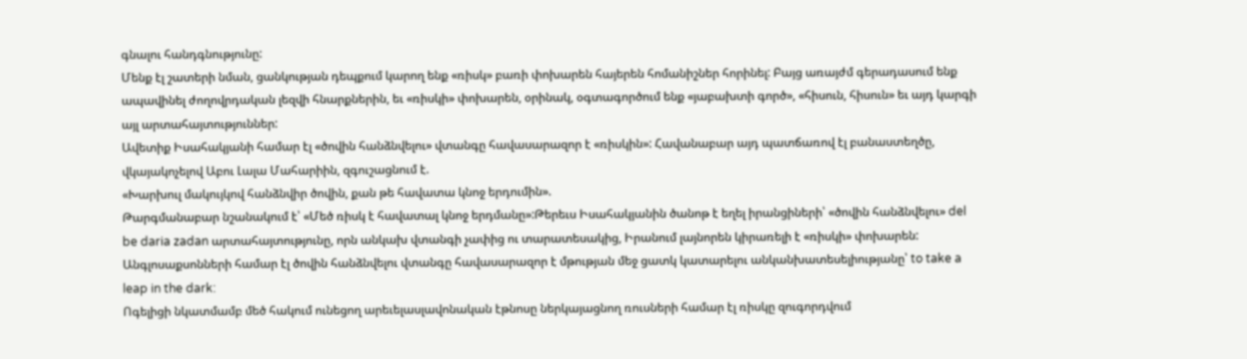գնալու հանդգնությունը:
Մենք էլ շատերի նման, ցանկության դեպքում կարող ենք «ռիսկ» բառի փոխարեն հայերեն հոմանիշներ հորինել: Բայց առայժմ գերադասում ենք ապավինել ժողովրդական լեզվի հնարքներին, եւ «ռիսկի» փոխարեն, օրինակ, օգտագործում ենք «յաբախտի գործ», «հիսուն, հիսուն» եւ այդ կարգի այլ արտահայտություններ:
Ավետիք Իսահակյանի համար էլ «ծովին հանձնվելու» վտանգը հավասարազոր է «ռիսկին»: Հավանաբար այդ պատճառով էլ բանաստեղծը, վկայակոչելով Աբու Լալա Մահարիին, զգուշացնում է.
«Խարխուլ մակույկով հանձնվիր ծովին, քան թե հավատա կնոջ երդումին».
Թարգմանաբար նշանակում է՝ «Մեծ ռիսկ է հավատալ կնոջ երդմանը»:Թերեւս Իսահակյանին ծանոթ է եղել իրանցիների՝ «ծովին հանձնվելու» del be daria zadan արտահայտությունը, որն անկախ վտանգի չափից ու տարատեսակից, Իրանում լայնորեն կիրառելի է «ռիսկի» փոխարեն:
Անգլոսաքսոնների համար էլ ծովին հանձնվելու վտանգը հավասարազոր է մթության մեջ ցատկ կատարելու անկանխատեսելիությանը՝ to take a leap in the dark:
Ոգելիցի նկատմամբ մեծ հակում ունեցող արեւելասլավոնական էթնոսը ներկայացնող ռուսների համար էլ ռիսկը զուգորդվում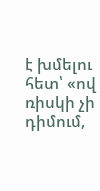է խմելու հետ՝ «ով ռիսկի չի դիմում,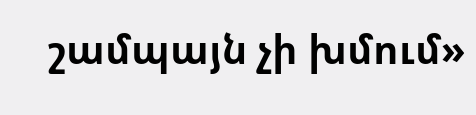շամպայն չի խմում»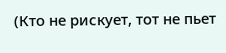(Кто не рискует, тот не пьет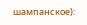шампанское):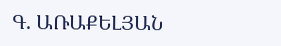Գ. ԱՌԱՔԵԼՅԱՆ